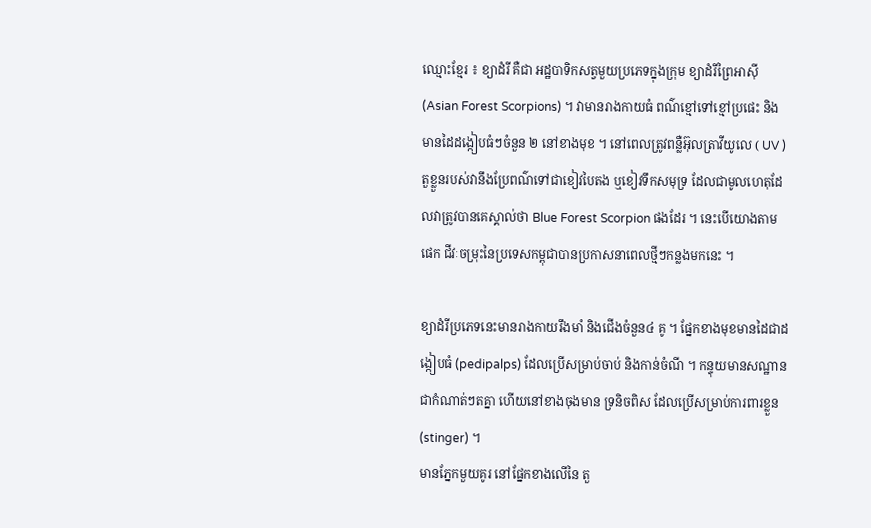ឈ្មោះខ្មែរ ៖ ខ្យាដំរី គឺជា អដ្ឋបាទិកសត្វមួយប្រភេទក្នុងក្រុម ខ្យាដំរីព្រៃអាស៊ី (Asian Forest Scorpions) ។ វាមានរាងកាយធំ ពណ៌ខ្មៅទៅខ្មៅប្រផេះ និងមានដៃដង្កៀបធំៗចំនួន ២ នៅខាងមុខ ។ នៅពេលត្រូវពន្លឺអ៊ុលត្រាវីយូលេ ( UV ) តួខ្លួនរបស់វានឹងប្រែពណ៌ទៅជាខៀវបៃតង ឬខៀវទឹកសមុទ្រ ដែលជាមូលហេតុដែលវាត្រូវបានគេស្គាល់ថា Blue Forest Scorpion ផងដែរ ។ នេះបើយោងតាមផេក ជីវៈចម្រុះនៃប្រទេសកម្ពុជាបានប្រកាសនាពេលថ្មីៗកន្លងមកនេះ ។

ខ្យាដំរីប្រភេទនេះមានរាងកាយរឹងមាំ និងជើងចំនួន៤ គូ ។ ផ្នែកខាងមុខមានដៃជាដង្កៀបធំ (pedipalps) ដែលប្រើសម្រាប់ចាប់ និងកាន់ចំណី ។ កន្ទុយមានសណ្ឋានជាកំណាត់ៗតគ្នា ហើយនៅខាងចុងមាន ទ្រនិចពិស ដែលប្រើសម្រាប់ការពារខ្លួន (stinger) ។
មានភ្នែកមួយគូរ នៅផ្នែកខាងលើនៃ តួ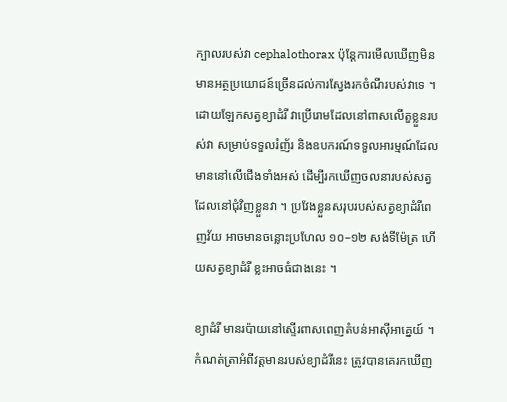ក្បាលរបស់វា cephalothorax ប៉ុន្តែការមើលឃើញមិនមានអត្ថប្រយោជន៍ច្រើនដល់ការស្វែងរកចំណីរបស់វាទេ ។
ដោយឡែកសត្វខ្យាដំរី វាប្រើរោមដែលនៅពាសលើតួខ្លួនរបស់វា សម្រាប់ទទួលរំញ័រ និងឧបករណ៍ទទួលអារម្មណ៍ដែលមាននៅលើជើងទាំងអស់ ដើម្បីរកឃើញចលនារបស់សត្វដែលនៅជុំវិញខ្លួនវា ។ ប្រវែងខ្លួនសរុបរបស់សត្វខ្យាដំរីពេញវ័យ អាចមានចន្លោះប្រហែល ១០–១២ សង់ទីម៉ែត្រ ហើយសត្វខ្យាដំរី ខ្លះអាចធំជាងនេះ ។

ខ្យាដំរី មានរប៉ាយនៅស្ទើរពាសពេញតំបន់អាស៊ីអាគ្នេយ៍ ។ កំណត់ត្រាអំពីវត្តមានរបស់ខ្យាដំរីនេះ ត្រូវបានគេរកឃើញ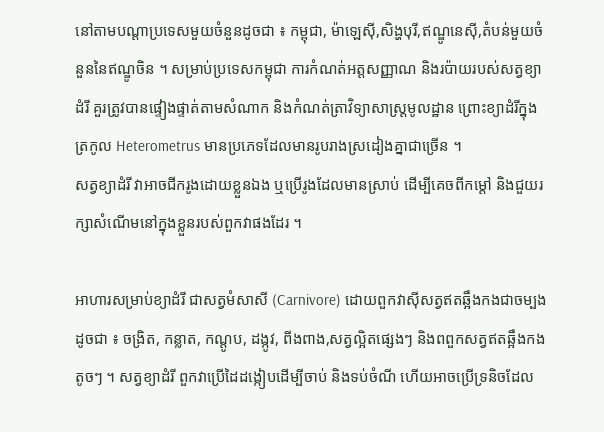នៅតាមបណ្តាប្រទេសមួយចំនួនដូចជា ៖ កម្ពុជា, ម៉ាឡេស៊ី,សិង្ហបុរី,ឥណ្ឌូនេស៊ី,តំបន់មួយចំនួននៃឥណ្ឌូចិន ។ សម្រាប់ប្រទេសកម្ពុជា ការកំណត់អត្តសញ្ញាណ និងរប៉ាយរបស់សត្វខ្យាដំរី គួរត្រូវបានផ្ទៀងផ្ទាត់តាមសំណាក និងកំណត់ត្រាវិទ្យាសាស្ត្រមូលដ្ឋាន ព្រោះខ្យាដំរីក្នុងត្រកូល Heterometrus មានប្រភេទដែលមានរូបរាងស្រដៀងគ្នាជាច្រើន ។
សត្វខ្យាដំរី វាអាចជីករូងដោយខ្លួនឯង ឬប្រើរូងដែលមានស្រាប់ ដើម្បីគេចពីកម្ដៅ និងជួយរក្សាសំណើមនៅក្នុងខ្លួនរបស់ពួកវាផងដែរ ។

អាហារសម្រាប់ខ្យាដំរី ជាសត្វមំសាសី (Carnivore) ដោយពួកវាស៊ីសត្វឥតឆ្អឹងកងជាចម្បង ដូចជា ៖ ចង្រិត, កន្លាត, កណ្តូប, ដង្កូវ, ពីងពាង,សត្វល្អិតផ្សេងៗ និងពពួកសត្វឥតឆ្អឹងកងតូចៗ ។ សត្វខ្យាដំរី ពួកវាប្រើដៃដង្កៀបដើម្បីចាប់ និងទប់ចំណី ហើយអាចប្រើទ្រនិចដែល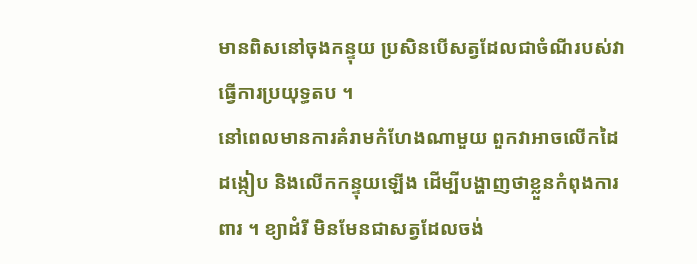មានពិសនៅចុងកន្ទុយ ប្រសិនបើសត្វដែលជាចំណីរបស់វា ធ្វើការប្រយុទ្ធតប ។
នៅពេលមានការគំរាមកំហែងណាមួយ ពួកវាអាចលើកដៃដង្កៀប និងលើកកន្ទុយឡើង ដើម្បីបង្ហាញថាខ្លួនកំពុងការពារ ។ ខ្យាដំរី មិនមែនជាសត្វដែលចង់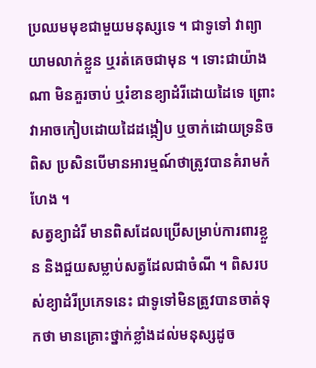ប្រឈមមុខជាមួយមនុស្សទេ ។ ជាទូទៅ វាព្យាយាមលាក់ខ្លួន ឬរត់គេចជាមុន ។ ទោះជាយ៉ាងណា មិនគួរចាប់ ឬរំខានខ្យាដំរីដោយដៃទេ ព្រោះវាអាចកៀបដោយដៃដង្កៀប ឬចាក់ដោយទ្រនិចពិស ប្រសិនបើមានអារម្មណ៍ថាត្រូវបានគំរាមកំហែង ។
សត្វខ្យាដំរី មានពិសដែលប្រើសម្រាប់ការពារខ្លួន និងជួយសម្លាប់សត្វដែលជាចំណី ។ ពិសរបស់ខ្យាដំរីប្រភេទនេះ ជាទូទៅមិនត្រូវបានចាត់ទុកថា មានគ្រោះថ្នាក់ខ្លាំងដល់មនុស្សដូច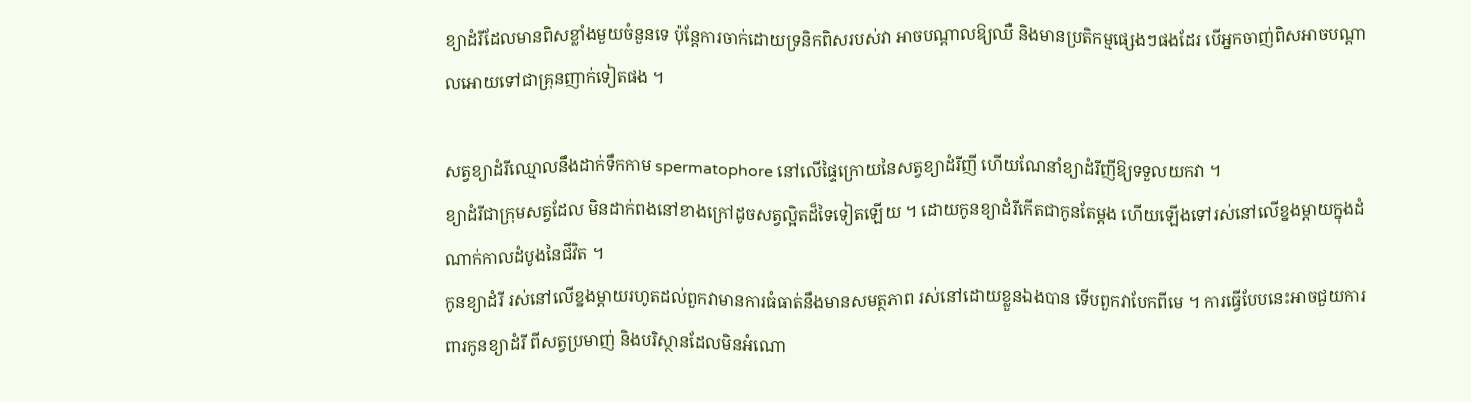ខ្យាដំរីដែលមានពិសខ្លាំងមួយចំនួនទេ ប៉ុន្តែការចាក់ដោយទ្រនិកពិសរបស់វា អាចបណ្តាលឱ្យឈឺ និងមានប្រតិកម្មផ្សេងៗផងដែរ បើអ្នកចាញ់ពិសអាចបណ្តាលអោយទៅជាគ្រុនញាក់ទៀតផង ។

សត្វខ្យាដំរីឈ្មោលនឹងដាក់ទឹកកាម spermatophore នៅលើផ្ទៃក្រោយនៃសត្វខ្យាដំរីញី ហើយណែនាំខ្យាដំរីញីឱ្យទទួលយកវា ។
ខ្យាដំរីជាក្រុមសត្វដែល មិនដាក់ពងនៅខាងក្រៅដូចសត្វល្អិតដ៏ទៃទៀតឡើយ ។ ដោយកូនខ្យាដំរីកើតជាកូនតែម្តង ហើយឡើងទៅរស់នៅលើខ្នងម្តាយក្នុងដំណាក់កាលដំបូងនៃជីវិត ។
កូនខ្យាដំរី រស់នៅលើខ្នងម្តាយរហូតដល់ពួកវាមានការធំធាត់នឹងមានសមត្ថភាព រស់នៅដោយខ្លួនឯងបាន ទើបពួកវាបែកពីមេ ។ ការធ្វើបែបនេះអាចជួយការពារកូនខ្យាដំរី ពីសត្វប្រមាញ់ និងបរិស្ថានដែលមិនអំណោ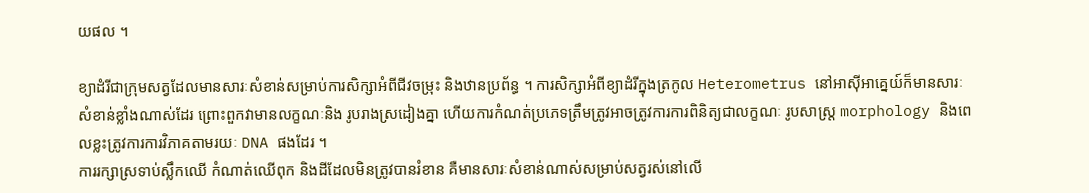យផល ។

ខ្យាដំរីជាក្រុមសត្វដែលមានសារៈសំខាន់សម្រាប់ការសិក្សាអំពីជីវចម្រុះ និងឋានប្រព័ន្ធ ។ ការសិក្សាអំពីខ្យាដំរីក្នុងត្រកូល Heterometrus នៅអាស៊ីអាគ្នេយ៍ក៏មានសារៈសំខាន់ខ្លាំងណាស់ដែរ ព្រោះពួកវាមានលក្ខណៈនិង រូបរាងស្រដៀងគ្នា ហើយការកំណត់ប្រភេទត្រឹមត្រូវអាចត្រូវការការពិនិត្យជាលក្ខណៈ រូបសាស្ត្រ morphology និងពេលខ្លះត្រូវការការវិភាគតាមរយៈ DNA ផងដែរ ។
ការរក្សាស្រទាប់ស្លឹកឈើ កំណាត់ឈើពុក និងដីដែលមិនត្រូវបានរំខាន គឺមានសារៈសំខាន់ណាស់សម្រាប់សត្វរស់នៅលើ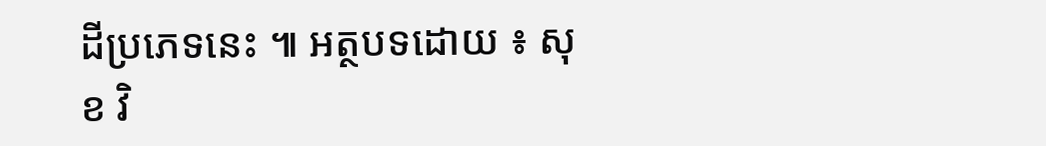ដីប្រភេទនេះ ៕ អត្ថបទដោយ ៖ សុខ វិ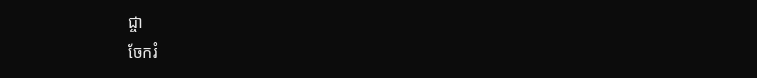ជ្ចា
ចែករំ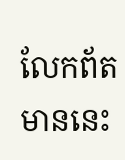លែកព័តមាននេះ